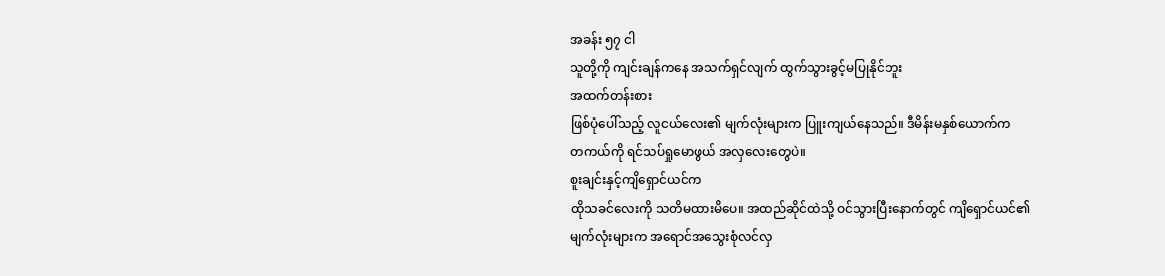အခန်း ၅၇ ငါ
သူတို့ကို ကျင်းချန်ကနေ အသက်ရှင်လျက် ထွက်သွားခွင့်မပြုနိုင်ဘူး
အထက်တန်းစား
ဖြစ်ပုံပေါ်သည့် လူငယ်လေး၏ မျက်လုံးများက ပြူးကျယ်နေသည်။ ဒီမိန်းမနှစ်ယောက်က
တကယ်ကို ရင်သပ်ရှုမောဖွယ် အလှလေးတွေပဲ။
စူးချင်းနှင့်ကျိရှောင်ယင်က
ထိုသခင်လေးကို သတိမထားမိပေ။ အထည်ဆိုင်ထဲသို့ ဝင်သွားပြီးနောက်တွင် ကျိရှောင်ယင်၏
မျက်လုံးများက အရောင်အသွေးစုံလင်လှ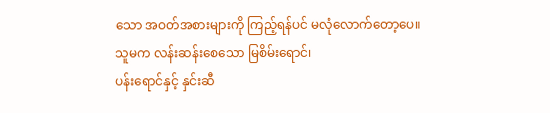သော အဝတ်အစားများကို ကြည့်ရန်ပင် မလုံလောက်တော့ပေ။
သူမက လန်းဆန်းစေသော မြစိမ်းရောင်၊
ပန်းရောင်နှင့် နှင်းဆီ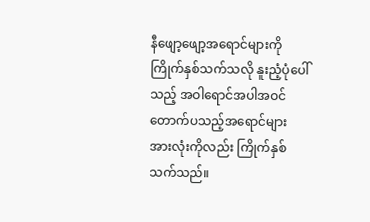နီဖျော့ဖျော့အရောင်များကို ကြိုက်နှစ်သက်သလို နူးညံ့ပုံပေါ်သည့် အဝါရောင်အပါအဝင် တောက်ပသည့်အရောင်များ
အားလုံးကိုလည်း ကြိုက်နှစ်သက်သည်။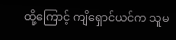ထို့ကြောင့် ကျိရှောင်ယင်က သူမ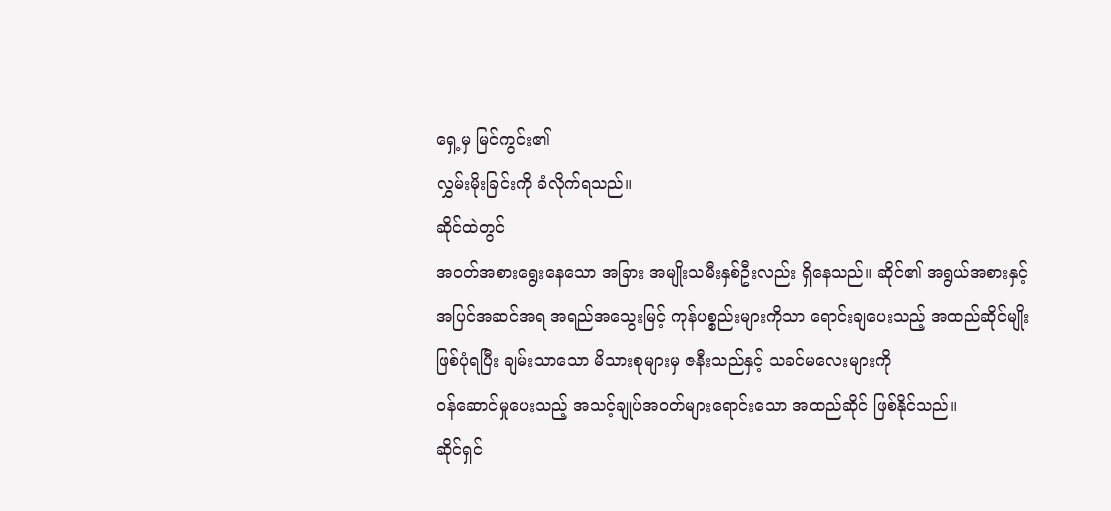ရှေ့မှ မြင်ကွင်း၏
လွှမ်းမိုးခြင်းကို ခံလိုက်ရသည်။
ဆိုင်ထဲတွင်
အဝတ်အစားရွေးနေသော အခြား အမျိုးသမီးနှစ်ဦးလည်း ရှိနေသည်။ ဆိုင်၏ အရွယ်အစားနှင့်
အပြင်အဆင်အရ အရည်အသွေးမြင့် ကုန်ပစ္စည်းများကိုသာ ရောင်းချပေးသည့် အထည်ဆိုင်မျိုး
ဖြစ်ပုံရပြီး ချမ်းသာသော မိသားစုများမှ ဇနီးသည်နှင့် သခင်မလေးများကို
ဝန်ဆောင်မှုပေးသည့် အသင့်ချုပ်အဝတ်များရောင်းသော အထည်ဆိုင် ဖြစ်နိုင်သည်။
ဆိုင်ရှင်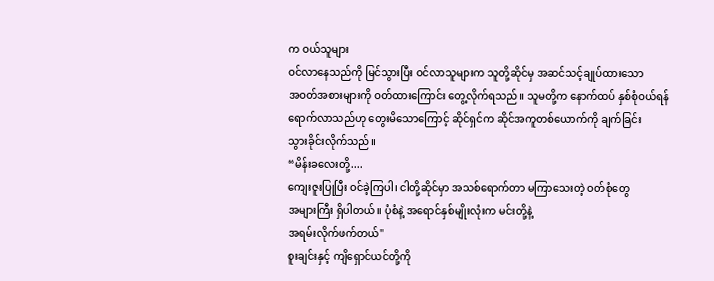က ဝယ်သူများ
ဝင်လာနေသည်ကို မြင်သွားပြီး ဝင်လာသူများက သူတို့ဆိုင်မှ အဆင်သင့်ချုပ်ထားသော
အဝတ်အစားများကို ဝတ်ထားကြောင်း တွေ့လိုက်ရသည်။ သူမတို့က နောက်ထပ် နှစ်စုံဝယ်ရန်
ရောက်လာသည်ဟု တွေးမိသောကြောင့် ဆိုင်ရှင်က ဆိုင်အကူတစ်ယောက်ကို ချက်ခြင်း
သွားခိုင်းလိုက်သည်။
“မိန်းခလေးတို့....
ကျေးဇူးပြုပြီး ဝင်ခဲ့ကြပါ၊ ငါတို့ဆိုင်မှာ အသစ်ရောက်တာ မကြာသေးတဲ့ ဝတ်စုံတွေ
အများကြီး ရှိပါတယ်။ ပုံစံနဲ့ အရောင်နှစ်မျိုးလုံးက မင်းတို့နဲ့
အရမ်းလိုက်ဖက်တယ်"
စူးချင်းနှင့် ကျိရှောင်ယင်တို့ကို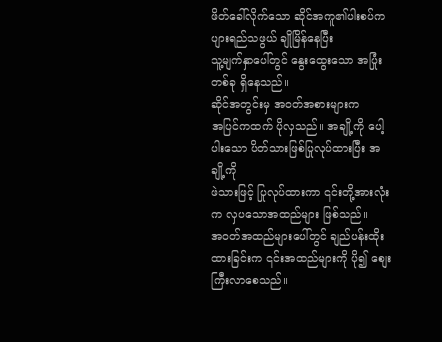ဖိတ်ခေါ်လိုက်သော ဆိုင်အကူ၏ပါးစပ်က ပျားရည်သဖွယ် ချိုမြိန်နေပြီး
သူ့မျက်နှာပေါ်တွင် နွေးထွေးသော အပြုံးတစ်ခု ရှိနေသည်။
ဆိုင်အတွင်းမှ အဝတ်အစားများက
အပြင်ကထက် ပိုလှသည်။ အချို့ကို ပေါ့ပါးသော ပိတ်သားဖြစ်ပြုလုပ်ထားပြီး အချို့ကို
ဖဲသားဖြင့် ပြုလုပ်ထားကာ ၎င်းတို့အားလုံးက လှပသောအထည်များ ဖြစ်သည်။
အဝတ်အထည်များပေါ်တွင် ချည်ပန်းထိုးထားခြင်းက ၎င်းအထည်များကို ပို၍ စျေးကြီးလာစေသည်။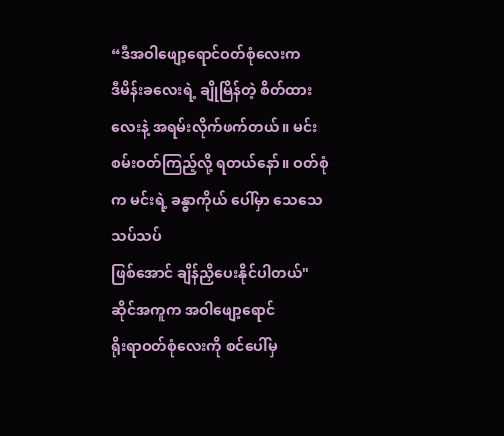“ဒီအဝါဖျော့ရောင်ဝတ်စုံလေးက
ဒီမိန်းခလေးရဲ့ ချိုမြိန်တဲ့ စိတ်ထားလေးနဲ့ အရမ်းလိုက်ဖက်တယ်။ မင်း
စမ်းဝတ်ကြည့်လို့ ရတယ်နော်။ ဝတ်စုံက မင်းရဲ့ ခန္ဓာကိုယ် ပေါ်မှာ သေသေသပ်သပ်
ဖြစ်အောင် ချိန်ညှိပေးနိုင်ပါတယ်"
ဆိုင်အကူက အဝါဖျော့ရောင်
ရိုးရာဝတ်စုံလေးကို စင်ပေါ်မှ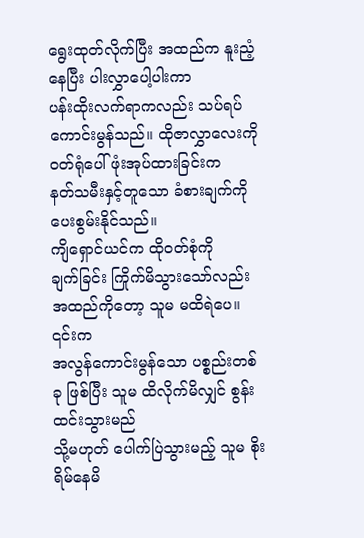ရွေးထုတ်လိုက်ပြီး အထည်က နူးညံ့နေပြီး ပါးလွှာပေါ့ပါးကာ
ပန်းထိုးလက်ရာကလည်း သပ်ရပ်ကောင်းမွန်သည်။ ထိုဇာလွှာလေးကို ၀တ်ရုံပေါ် ဖုံးအုပ်ထားခြင်းက
နတ်သမီးနှင့်တူသော ခံစားချက်ကို ပေးစွမ်းနိုင်သည်။
ကျိရှောင်ယင်က ထိုဝတ်စုံကို
ချက်ခြင်း ကြိုက်မိသွားသော်လည်း အထည်ကိုတော့ သူမ မထိရဲပေ။ ၎င်းက
အလွန်ကောင်းမွန်သော ပစ္စည်းတစ်ခု ဖြစ်ပြီး သူမ ထိလိုက်မိလျှင် စွန်းထင်းသွားမည်
သို့မဟုတ် ပေါက်ပြဲသွားမည့် သူမ စိုးရိမ်နေမိ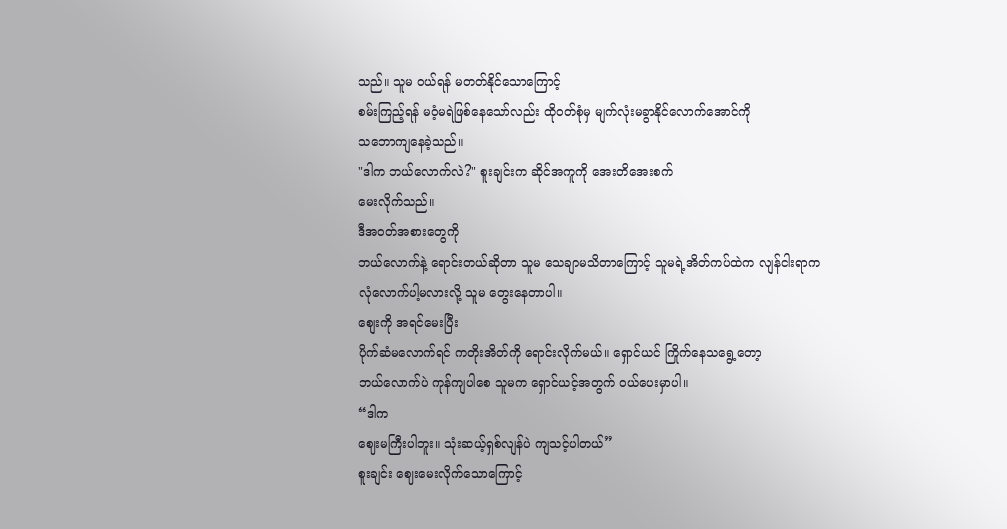သည်။ သူမ ဝယ်ရန် မတတ်နိုင်သောကြောင့်
စမ်းကြည့်ရန် မဝံ့မရဲဖြစ်နေသော်လည်း ထိုဝတ်စုံမှ မျက်လုံးမခွာနိုင်လောက်အောင်ကို
သဘောကျနေခဲ့သည်။
"ဒါက ဘယ်လောက်လဲ?" စူးချင်းက ဆိုင်အကူကို အေးတိအေးစက်
မေးလိုက်သည်။
ဒီအဝတ်အစားတွေကို
ဘယ်လောက်နဲ့ ရောင်းတယ်ဆိုတာ သူမ သေချာမသိတာကြောင့် သူမရဲ့အိတ်ကပ်ထဲက လျန်ငါးရာက
လုံလောက်ပါ့မလားလို့ သူမ တွေးနေတာပါ။
စျေးကို အရင်မေးပြီး
ပိုက်ဆံမလောက်ရင် ကတိုးအိတ်ကို ရောင်းလိုက်မယ်။ ရှောင်ယင် ကြိုက်နေသရွေ့တော့
ဘယ်လောက်ပဲ ကုန်ကျပါစေ သူမက ရှောင်ယင့်အတွက် ဝယ်ပေးမှာပါ။
“ဒါက
ဈေးမကြီးပါဘူး။ သုံးဆယ့်ရှစ်လျန်ပဲ ကျသင့်ပါတယ်”
စူးချင်း ဈေးမေးလိုက်သောကြောင့်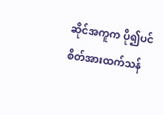ဆိုင်အကူက ပို၍ပင် စိတ်အားထက်သန်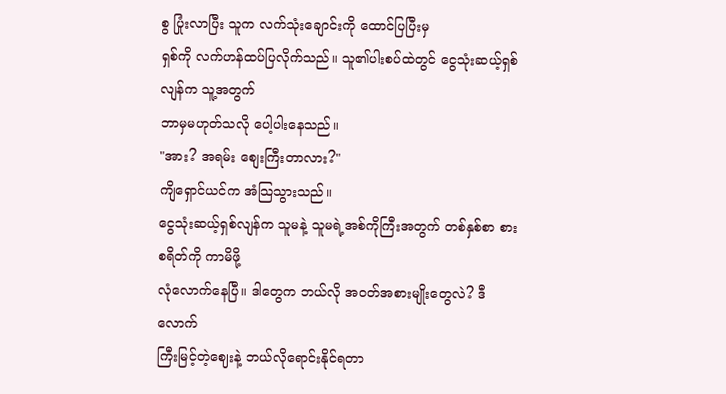စွ ပြုံးလာပြီး သူက လက်သုံးချောင်းကို ထောင်ပြပြီးမှ
ရှစ်ကို လက်ဟန်ထပ်ပြလိုက်သည်။ သူ၏ပါးစပ်ထဲတွင် ငွေသုံးဆယ့်ရှစ်လျန်က သူ့အတွက်
ဘာမှမဟုတ်သလို ပေါ့ပါးနေသည်။
"အား? အရမ်း စျေးကြီးတာလား?"
ကျိရှောင်ယင်က အံသြသွားသည်။
ငွေသုံးဆယ့်ရှစ်လျန်က သူမနဲ့ သူမရဲ့အစ်ကိုကြီးအတွက် တစ်နှစ်စာ စားစရိတ်ကို ကာမိဖို့
လုံလောက်နေပြီ။ ဒါတွေက ဘယ်လို အဝတ်အစားမျိုးတွေလဲ? ဒီလောက်
ကြီးမြင့်တဲ့ဈေးနဲ့ ဘယ်လိုရောင်းနိုင်ရတာ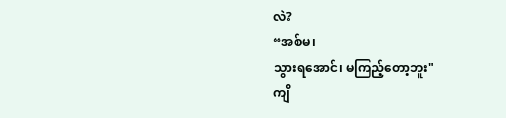လဲ?
“အစ်မ၊
သွားရအောင်၊ မကြည့်တော့ဘူး"
ကျိ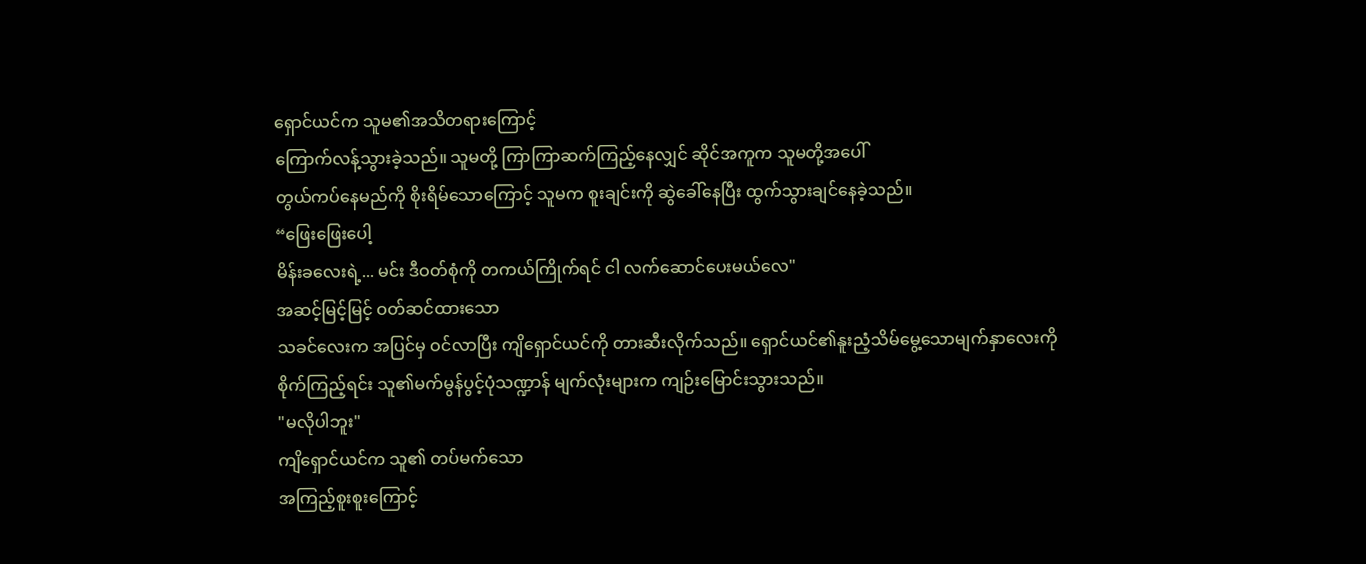ရှောင်ယင်က သူမ၏အသိတရားကြောင့်
ကြောက်လန့်သွားခဲ့သည်။ သူမတို့ ကြာကြာဆက်ကြည့်နေလျှင် ဆိုင်အကူက သူမတို့အပေါ်
တွယ်ကပ်နေမည်ကို စိုးရိမ်သောကြောင့် သူမက စူးချင်းကို ဆွဲခေါ်နေပြီး ထွက်သွားချင်နေခဲ့သည်။
“ဖြေးဖြေးပေါ့
မိန်းခလေးရဲ့... မင်း ဒီဝတ်စုံကို တကယ်ကြိုက်ရင် ငါ လက်ဆောင်ပေးမယ်လေ"
အဆင့်မြင့်မြင့် ဝတ်ဆင်ထားသော
သခင်လေးက အပြင်မှ ဝင်လာပြီး ကျိရှောင်ယင်ကို တားဆီးလိုက်သည်။ ရှောင်ယင်၏နူးညံ့သိမ်မွေ့သောမျက်နှာလေးကို
စိုက်ကြည့်ရင်း သူ၏မက်မွန်ပွင့်ပုံသဏ္ဍာန် မျက်လုံးများက ကျဉ်းမြောင်းသွားသည်။
"မလိုပါဘူး"
ကျိရှောင်ယင်က သူ၏ တပ်မက်သော
အကြည့်စူးစူးကြောင့်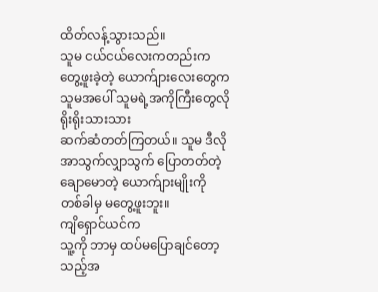ထိတ်လန့်သွားသည်။
သူမ ငယ်ငယ်လေးကတည်းက
တွေ့ဖူးခဲ့တဲ့ ယောက်ျားလေးတွေက သူမအပေါ် သူမရဲ့အကိုကြီးတွေလို ရိုးရိုးသားသား
ဆက်ဆံတတ်ကြတယ်။ သူမ ဒီလို အာသွက်လျှာသွက် ပြောတတ်တဲ့ ချောမောတဲ့ ယောက်ျားမျိုးကို
တစ်ခါမှ မတွေ့ဖူးဘူး။
ကျိရှောင်ယင်က
သူ့ကို ဘာမှ ထပ်မပြောချင်တော့သည့်အ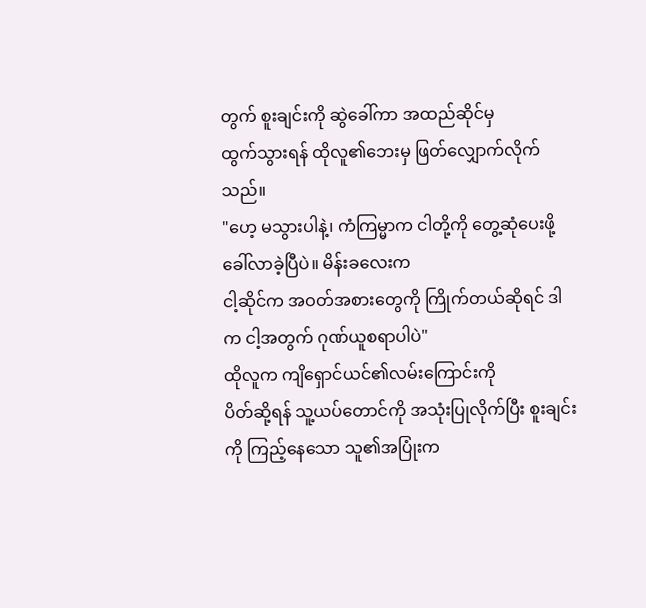တွက် စူးချင်းကို ဆွဲခေါ်ကာ အထည်ဆိုင်မှ
ထွက်သွားရန် ထိုလူ၏ဘေးမှ ဖြတ်လျှောက်လိုက်သည်။
"ဟေ့ မသွားပါနဲ့၊ ကံကြမ္မာက ငါတို့ကို တွေ့ဆုံပေးဖို့ ခေါ်လာခဲ့ပြီပဲ။ မိန်းခလေးက
ငါ့ဆိုင်က အဝတ်အစားတွေကို ကြိုက်တယ်ဆိုရင် ဒါက ငါ့အတွက် ဂုဏ်ယူစရာပါပဲ"
ထိုလူက ကျိရှောင်ယင်၏လမ်းကြောင်းကို
ပိတ်ဆို့ရန် သူ့ယပ်တောင်ကို အသုံးပြုလိုက်ပြီး စူးချင်းကို ကြည့်နေသော သူ၏အပြုံးက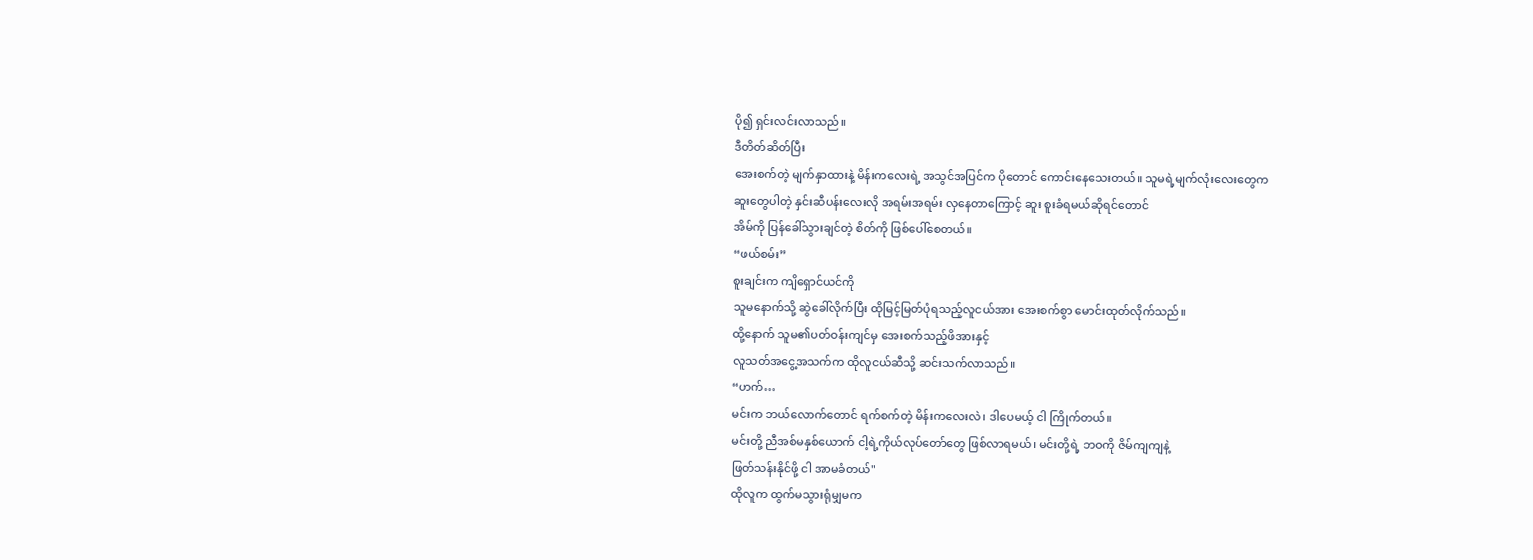ပို၍ ရှင်းလင်းလာသည်။
ဒီတိတ်ဆိတ်ပြီး
အေးစက်တဲ့ မျက်နှာထားနဲ့ မိန်းကလေးရဲ့ အသွင်အပြင်က ပိုတောင် ကောင်းနေသေးတယ်။ သူမရဲ့မျက်လုံးလေးတွေက
ဆူးတွေပါတဲ့ နှင်းဆီပန်းလေးလို အရမ်းအရမ်း လှနေတာကြောင့် ဆူး စူးခံရမယ်ဆိုရင်တောင်
အိမ်ကို ပြန်ခေါ်သွားချင်တဲ့ စိတ်ကို ဖြစ်ပေါ်စေတယ်။
“ဖယ်စမ်း”
စူးချင်းက ကျိရှောင်ယင်ကို
သူမနောက်သို့ ဆွဲခေါ်လိုက်ပြီး ထိုမြင့်မြတ်ပုံရသည့်လူငယ်အား အေးစက်စွာ မောင်းထုတ်လိုက်သည်။
ထို့နောက် သူမ၏ပတ်ဝန်းကျင်မှ အေးစက်သည့်ဖိအားနှင့်
လူသတ်အငွေ့အသက်က ထိုလူငယ်ဆီသို့ ဆင်းသက်လာသည်။
“ဟက်…
မင်းက ဘယ်လောက်တောင် ရက်စက်တဲ့ မိန်းကလေးလဲ၊ ဒါပေမယ့် ငါ ကြိုက်တယ်။
မင်းတို့ ညီအစ်မနှစ်ယောက် ငါ့ရဲ့ကိုယ်လုပ်တော်တွေ ဖြစ်လာရမယ်၊ မင်းတို့ရဲ့ ဘဝကို ဇိမ်ကျကျနဲ့
ဖြတ်သန်းနိုင်ဖို့ ငါ အာမခံတယ်"
ထိုလူက ထွက်မသွားရုံမျှမက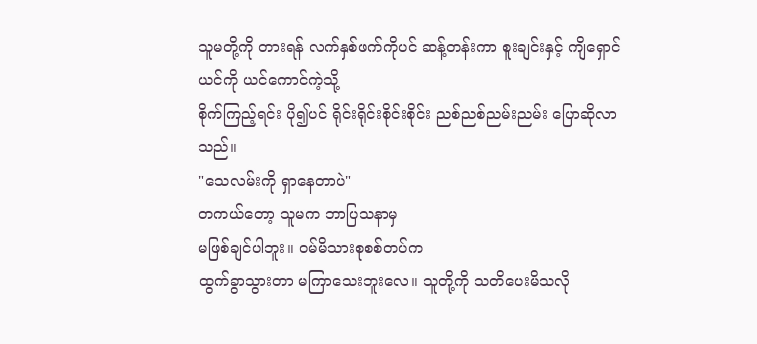သူမတို့ကို တားရန် လက်နှစ်ဖက်ကိုပင် ဆန့်တန်းကာ စူးချင်းနှင့် ကျိရှောင်ယင်ကို ယင်ကောင်ကဲ့သို့
စိုက်ကြည့်ရင်း ပို၍ပင် ရိုင်းရိုင်းစိုင်းစိုင်း ညစ်ညစ်ညမ်းညမ်း ပြောဆိုလာသည်။
"သေလမ်းကို ရှာနေတာပဲ"
တကယ်တော့ သူမက ဘာပြသနာမှ
မဖြစ်ချင်ပါဘူး။ ဝမ်မိသားစုစစ်တပ်က
ထွက်ခွာသွားတာ မကြာသေးဘူးလေ။ သူတို့ကို သတိပေးမိသလို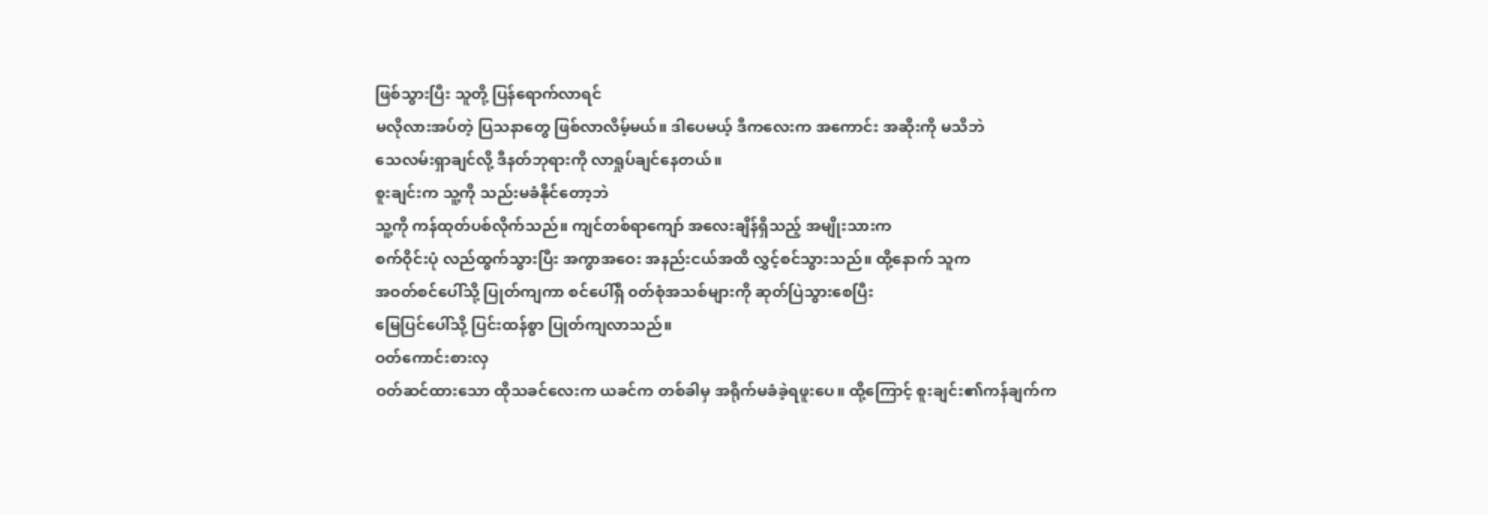ဖြစ်သွားပြီး သူတို့ ပြန်ရောက်လာရင်
မလိုလားအပ်တဲ့ ပြသနာတွေ ဖြစ်လာလိမ့်မယ်။ ဒါပေမယ့် ဒီကလေးက အကောင်း အဆိုးကို မသိဘဲ
သေလမ်းရှာချင်လို့ ဒီနတ်ဘုရားကို လာရှုပ်ချင်နေတယ်။
စူးချင်းက သူ့ကို သည်းမခံနိုင်တော့ဘဲ
သူ့ကို ကန်ထုတ်ပစ်လိုက်သည်။ ကျင်တစ်ရာကျော် အလေးချိန်ရှိသည့် အမျိုးသားက
စက်ဝိုင်းပုံ လည်ထွက်သွားပြီး အကွာအဝေး အနည်းငယ်အထိ လွှင့်စင်သွားသည်။ ထို့နောက် သူက
အဝတ်စင်ပေါ်သို့ ပြုတ်ကျကာ စင်ပေါ်ရှိ ၀တ်စုံအသစ်များကို ဆုတ်ပြဲသွားစေပြီး
မြေပြင်ပေါ်သို့ ပြင်းထန်စွာ ပြုတ်ကျလာသည်။
ဝတ်ကောင်းစားလှ
ဝတ်ဆင်ထားသော ထိုသခင်လေးက ယခင်က တစ်ခါမှ အရိုက်မခံခဲ့ရဖူးပေ။ ထို့ကြောင့် စူးချင်း၏ကန်ချက်က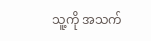သူ့ကို အသက်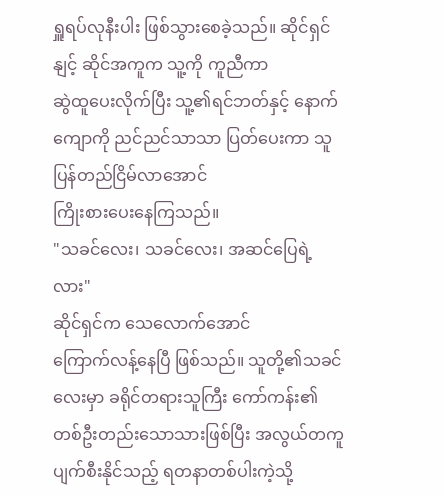ရှူရပ်လုနီးပါး ဖြစ်သွားစေခဲ့သည်။ ဆိုင်ရှင်နျင့် ဆိုင်အကူက သူ့ကို ကူညီကာ
ဆွဲထူပေးလိုက်ပြီး သူ့၏ရင်ဘတ်နှင့် နောက်ကျောကို ညင်ညင်သာသာ ပြတ်ပေးကာ သူ ပြန်တည်ငြိမ်လာအောင်
ကြိုးစားပေးနေကြသည်။
"သခင်လေး၊ သခင်လေး၊ အဆင်ပြေရဲ့လား"
ဆိုင်ရှင်က သေလောက်အောင်
ကြောက်လန့်နေပြီ ဖြစ်သည်။ သူတို့၏သခင်လေးမှာ ခရိုင်တရားသူကြီး ကော်ကန်း၏
တစ်ဦးတည်းသောသားဖြစ်ပြီး အလွယ်တကူ ပျက်စီးနိုင်သည့် ရတနာတစ်ပါးကဲ့သို့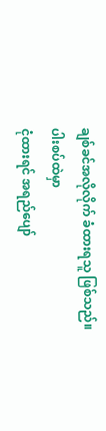ချစ်ခင်အလိုလိုက် ခံထားရသူ ဖြစ်သည်။
ပါးစပ်ထဲမှာ
ငုံထားရင် အရည်ပျော်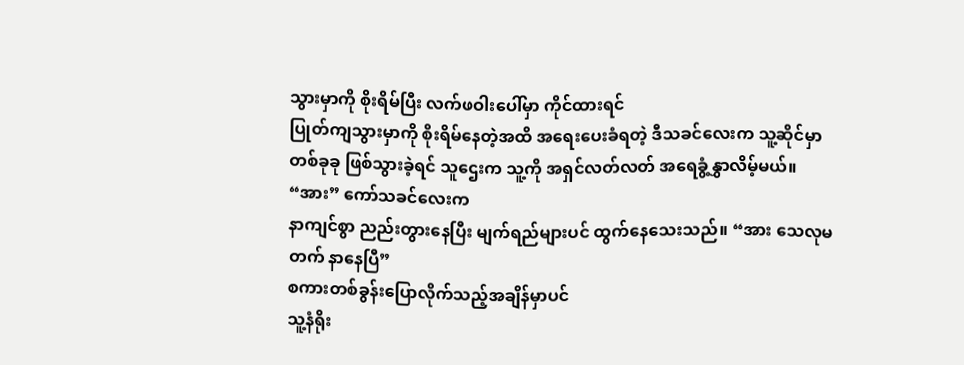သွားမှာကို စိုးရိမ်ပြီး လက်ဖဝါးပေါ်မှာ ကိုင်ထားရင်
ပြုတ်ကျသွားမှာကို စိုးရိမ်နေတဲ့အထိ အရေးပေးခံရတဲ့ ဒီသခင်လေးက သူ့ဆိုင်မှာ
တစ်ခုခု ဖြစ်သွားခဲ့ရင် သူဌေးက သူ့ကို အရှင်လတ်လတ် အရေခွံ့နွှာလိမ့်မယ်။
“အား” ကော်သခင်လေးက
နာကျင်စွာ ညည်းတွားနေပြီး မျက်ရည်များပင် ထွက်နေသေးသည်။ “အား သေလုမတက် နာနေပြီ”
စကားတစ်ခွန်းပြောလိုက်သည့်အချိန်မှာပင်
သူ့နံရိုး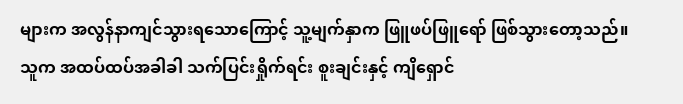များက အလွန်နာကျင်သွားရသောကြောင့် သူ့မျက်နှာက ဖြူဖပ်ဖြူရော် ဖြစ်သွားတော့သည်။
သူက အထပ်ထပ်အခါခါ သက်ပြင်းရှိုက်ရင်း စူးချင်းနှင့် ကျိရှောင်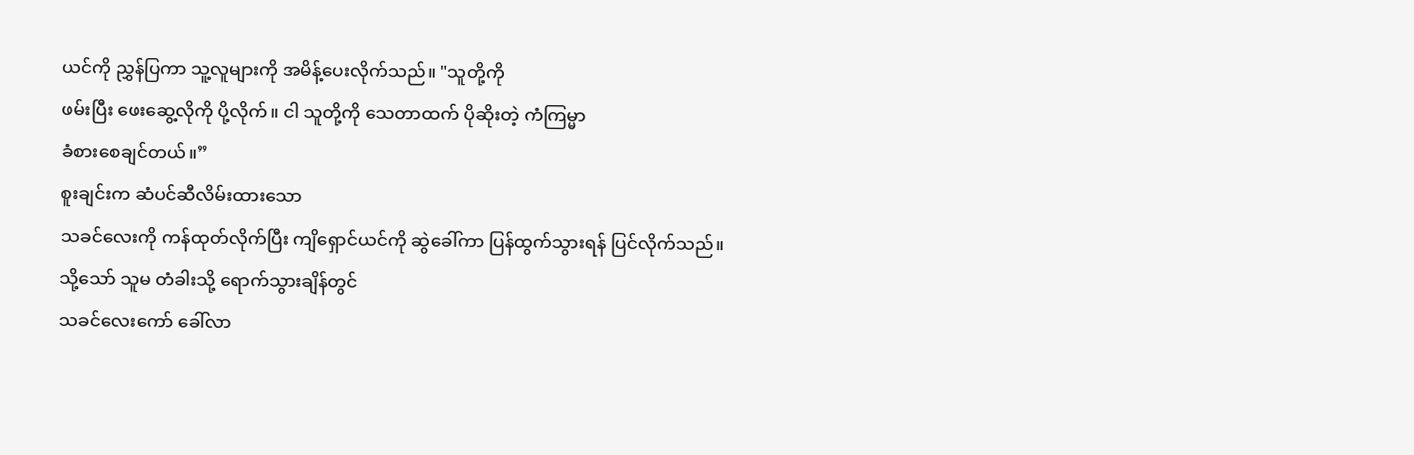ယင်ကို ညွှန်ပြကာ သူ့လူများကို အမိန့်ပေးလိုက်သည်။ "သူတို့ကို
ဖမ်းပြီး ဖေးဆွေ့လိုကို ပို့လိုက်။ ငါ သူတို့ကို သေတာထက် ပိုဆိုးတဲ့ ကံကြမ္မာ
ခံစားစေချင်တယ်။”
စူးချင်းက ဆံပင်ဆီလိမ်းထားသော
သခင်လေးကို ကန်ထုတ်လိုက်ပြီး ကျိရှောင်ယင်ကို ဆွဲခေါ်ကာ ပြန်ထွက်သွားရန် ပြင်လိုက်သည်။
သို့သော် သူမ တံခါးသို့ ရောက်သွားချိန်တွင်
သခင်လေးကော် ခေါ်လာ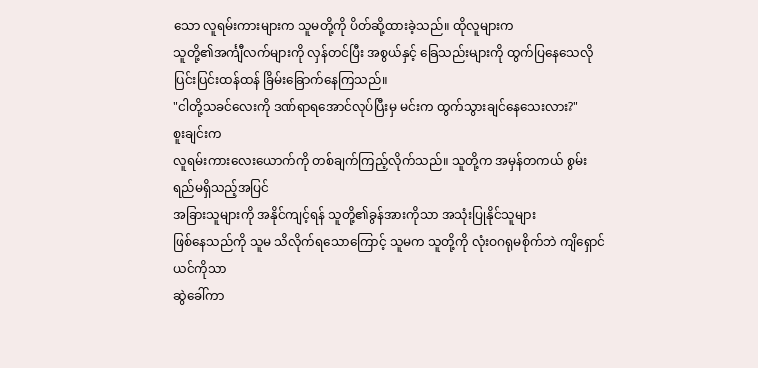သော လူရမ်းကားများက သူမတို့ကို ပိတ်ဆို့ထားခဲ့သည်။ ထိုလူများက
သူတို့၏အင်္ကျီလက်များကို လှန်တင်ပြီး အစွယ်နှင့် ခြေသည်းများကို ထွက်ပြနေသေလို
ပြင်းပြင်းထန်ထန် ခြိမ်းခြောက်နေကြသည်။
"ငါတို့သခင်လေးကို ဒဏ်ရာရအောင်လုပ်ပြီးမှ မင်းက ထွက်သွားချင်နေသေးလား?"
စူးချင်းက
လူရမ်းကားလေးယောက်ကို တစ်ချက်ကြည့်လိုက်သည်။ သူတို့က အမှန်တကယ် စွမ်းရည်မရှိသည့်အပြင်
အခြားသူများကို အနိုင်ကျင့်ရန် သူတို့၏ခွန်အားကိုသာ အသုံးပြုနိုင်သူများ
ဖြစ်နေသည်ကို သူမ သိလိုက်ရသောကြောင့် သူမက သူတို့ကို လုံးဝဂရုမစိုက်ဘဲ ကျိရှောင်ယင်ကိုသာ
ဆွဲခေါ်ကာ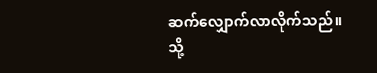ဆက်လျှောက်လာလိုက်သည်။
သို့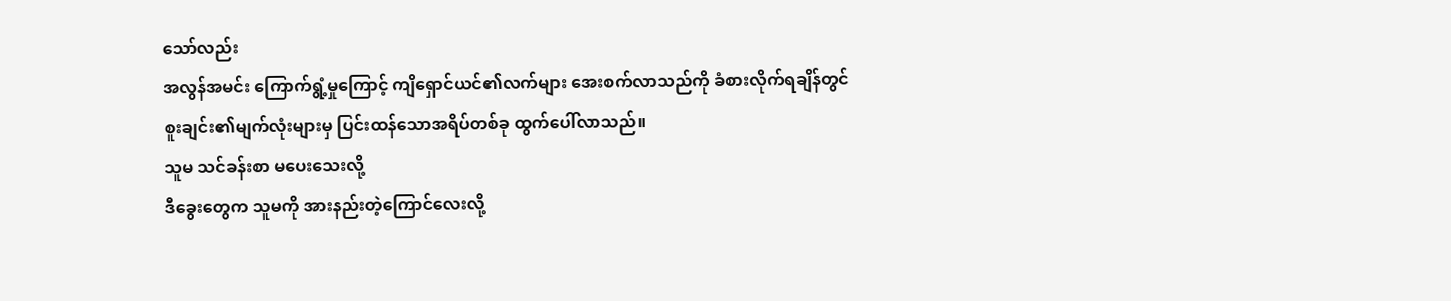သော်လည်း
အလွန်အမင်း ကြောက်ရွံ့မှုကြောင့် ကျိရှောင်ယင်၏လက်များ အေးစက်လာသည်ကို ခံစားလိုက်ရချိန်တွင်
စူးချင်း၏မျက်လုံးများမှ ပြင်းထန်သောအရိပ်တစ်ခု ထွက်ပေါ်လာသည်။
သူမ သင်ခန်းစာ မပေးသေးလို့
ဒီခွေးတွေက သူမကို အားနည်းတဲ့ကြောင်လေးလို့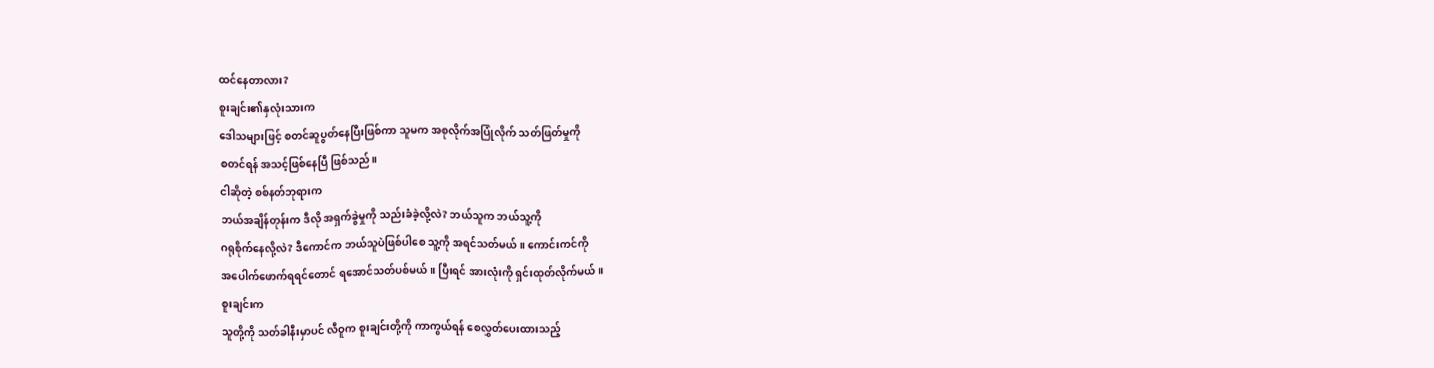ထင်နေတာလား?
စူးချင်း၏နှလုံးသားက
ဒေါသများဖြင့် စတင်ဆူပွတ်နေပြီးဖြစ်ကာ သူမက အစုလိုက်အပြုံလိုက် သတ်ဖြတ်မှုကို
စတင်ရန် အသင့်ဖြစ်နေပြီ ဖြစ်သည်။
ငါဆိုတဲ့ စစ်နတ်ဘုရားက
ဘယ်အချိန်တုန်းက ဒီလို အရှက်ခွဲမှုကို သည်းခံခဲ့လို့လဲ? ဘယ်သူက ဘယ်သူ့ကို
ဂရုစိုက်နေလို့လဲ? ဒီကောင်က ဘယ်သူပဲဖြစ်ပါစေ သူ့ကို အရင်သတ်မယ်။ ကောင်းကင်ကို
အပေါက်ဖောက်ရရင်တောင် ရအောင်သတ်ပစ်မယ်။ ပြီးရင် အားလုံးကို ရှင်းထုတ်လိုက်မယ်။
စူးချင်းက
သူတို့ကို သတ်ခါနီးမှာပင် လီဝူက စူးချင်းတို့ကို ကာကွယ်ရန် စေလွှတ်ပေးထားသည့်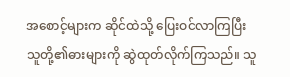အစောင့်များက ဆိုင်ထဲသို့ ပြေးဝင်လာကြပြီး
သူတို့၏ဓားများကို ဆွဲထုတ်လိုက်ကြသည်။ သူ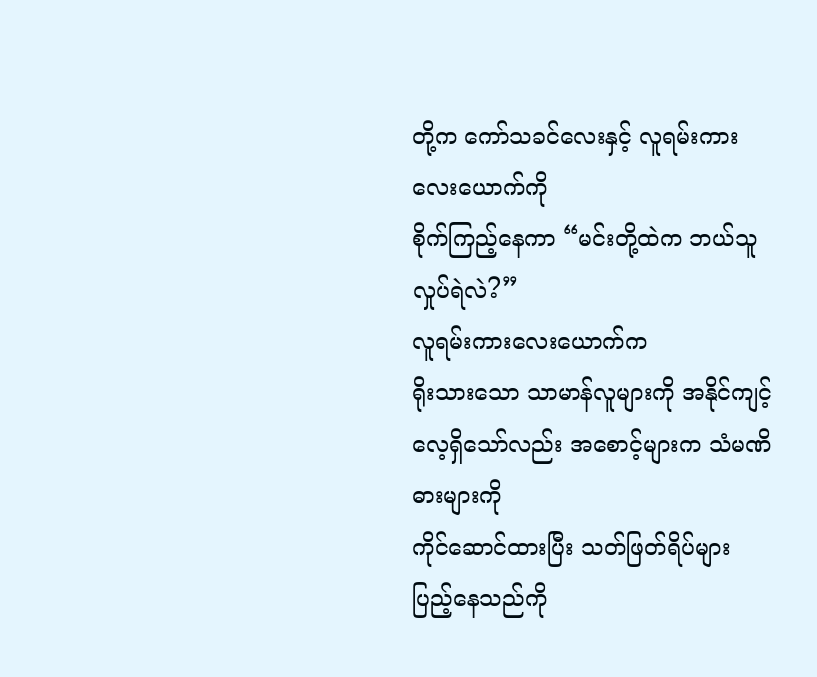တို့က ကော်သခင်လေးနှင့် လူရမ်းကားလေးယောက်ကို
စိုက်ကြည့်နေကာ “မင်းတို့ထဲက ဘယ်သူ လှုပ်ရဲလဲ?”
လူရမ်းကားလေးယောက်က
ရိုးသားသော သာမာန်လူများကို အနိုင်ကျင့်လေ့ရှိသော်လည်း အစောင့်များက သံမဏိဓားများကို
ကိုင်ဆောင်ထားပြီး သတ်ဖြတ်ရိပ်များ ပြည့်နေသည်ကို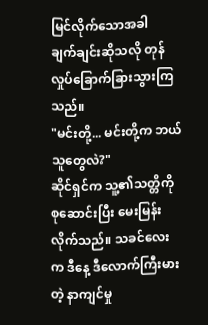မြင်လိုက်သောအခါ
ချက်ချင်းဆိုသလို တုန်လှုပ်ခြောက်ခြားသွားကြသည်။
"မင်းတို့... မင်းတို့က ဘယ်သူတွေလဲ?"
ဆိုင်ရှင်က သူ့၏သတ္တိကို
စုဆောင်းပြီး မေးမြန်းလိုက်သည်။ သခင်လေးက ဒီနေ့ ဒီလောက်ကြီးမားတဲ့ နာကျင်မှု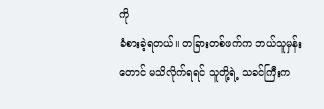ကို
ခံစားခဲ့ရတယ်။ တခြားတစ်ဖက်က ဘယ်သူမှန်းတောင် မသိလိုက်ရရင် သူတို့ရဲ့ သခင်ကြီးက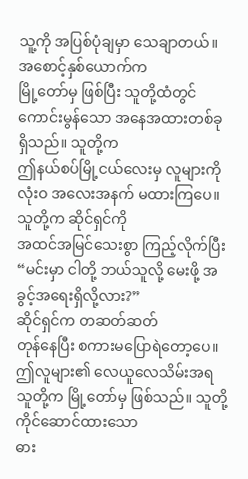သူ့ကို အပြစ်ပုံချမှာ သေချာတယ်။
အစောင့်နှစ်ယောက်က
မြို့တော်မှ ဖြစ်ပြီး သူတို့ထံတွင် ကောင်းမွန်သော အနေအထားတစ်ခု ရှိသည်။ သူတို့က
ဤနယ်စပ်မြို့ငယ်လေးမှ လူများကို လုံးဝ အလေးအနက် မထားကြပေ။ သူတို့က ဆိုင်ရှင်ကို
အထင်အမြင်သေးစွာ ကြည့်လိုက်ပြီး “မင်းမှာ ငါတို့ ဘယ်သူလို့ မေးဖို့ အခွင့်အရေးရှိလို့လား?”
ဆိုင်ရှင်က တဆတ်ဆတ်
တုန်နေပြီး စကားမပြောရဲတော့ပေ။ ဤလူများ၏ လေယူလေသိမ်းအရ သူတို့က မြို့တော်မှ ဖြစ်သည်။ သူတို့ ကိုင်ဆောင်ထားသော
ဓား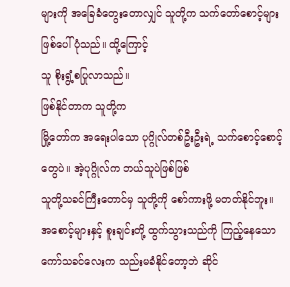များကို အခြေခံတွေးတောလျှင် သူတို့က သက်တော်စောင့်များ ဖြစ်ပေါ်ပုံသည်။ ထို့ကြောင့်
သူ စိုးရွံ့စပြုလာသည်။
ဖြစ်နိုင်တာက သူတို့က
မြို့တော်က အရေးပါသော ပုဂ္ဂိုလ်တစ်ဦးဦးရဲ့ သက်စောင့်စောင့်တွေပဲ။ အဲ့ပုဂ္ဂိုလ်က ဘယ်သူပဲဖြစ်ဖြစ်
သူတို့သခင်ကြီးတောင်မှ သူတို့ကို စော်ကားဖို့ မတတ်နိုင်ဘူး။
အစောင့်များနှင့် စူးချင်းတို့ ထွက်သွားသည်ကို ကြည့်နေသော ကော်သခင်လေးက သည်းမခံနိုင်တော့ဘဲ ဆိုင်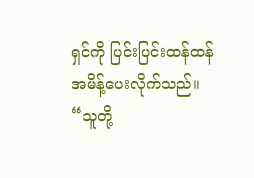ရှင်ကို ပြင်းပြင်းထန်ထန် အမိန့်ပေးလိုက်သည်။ “သူတို့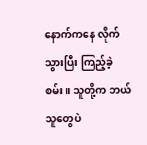နောက်ကနေ လိုက်သွားပြီး ကြည့်ခဲ့စမ်း။ သူတို့က ဘယ်သူတွေပဲ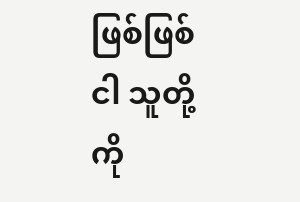ဖြစ်ဖြစ် ငါ သူတို့ကို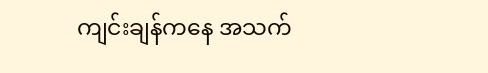ကျင်းချန်ကနေ အသက်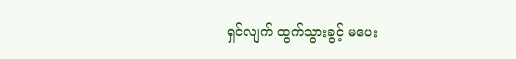ရှင်လျက် ထွက်သွားခွင့် မပေး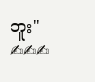ဘူး"
✍✍✍